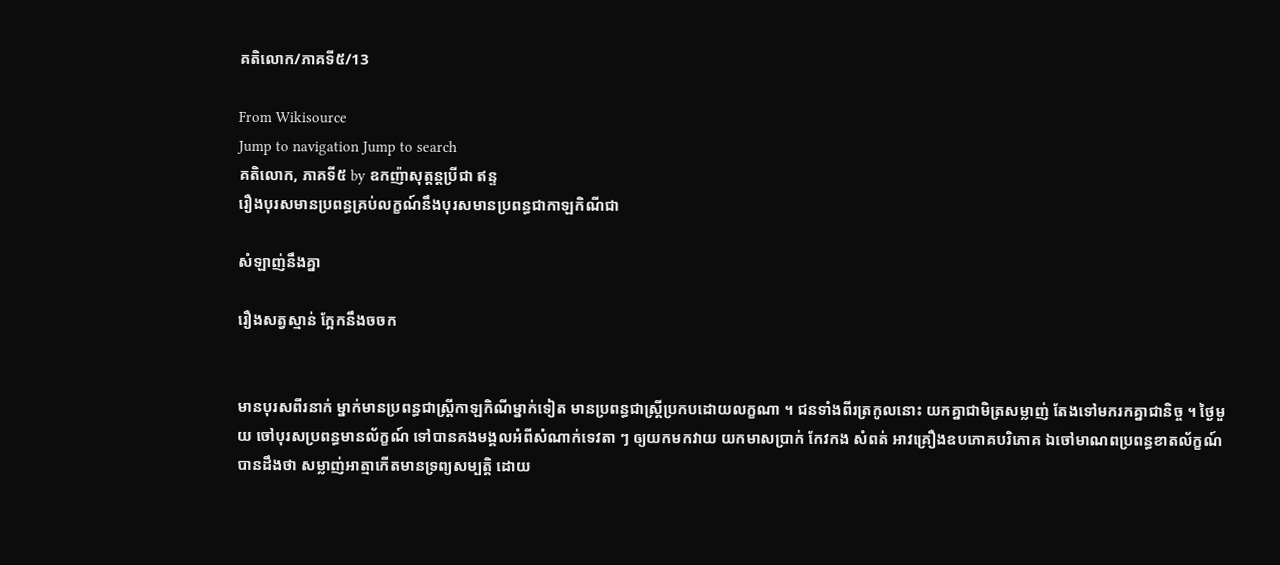គតិលោក/ភាគទី៥/13

From Wikisource
Jump to navigation Jump to search
គតិលោក, ភាគទី៥ by ឧកញ៉ាសុត្តន្ដប្រីជា ឥន្ទ
រឿងបុរសមានប្រពន្ធគ្រប់លក្ខណ៍នឹងបុរសមានប្រពន្ធជាកាឡកិណីជា

សំឡាញ់នឹងគ្នា

រឿងសត្វស្មាន់ ក្អែកនឹងចចក


មានបុរសពីរនាក់ ម្នាក់មានប្រពន្ធជាស្ត្រីកាឡកិណីម្នាក់ទៀត មានប្រពន្ធជាស្ត្រីប្រកបដោយលក្ខណា ។ ជនទាំងពីរត្រកូលនោះ យកគ្នាជាមិត្រសម្លាញ់ តែងទៅមករកគ្នាជានិច្ច ។ ថ្ងៃមួយ ចៅបុរសប្រពន្ធមានល័ក្ខណ៍ ទៅបានគងមង្គលអំពីសំណាក់ទេវតា ៗ ឲ្យយកមកវាយ យកមាសប្រាក់ កែវកង សំពត់ អាវគ្រឿងឧបភោគបរិភោគ ឯចៅមាណពប្រពន្ធខាតល័ក្ខណ៍ បានដឹងថា សម្លាញ់អាត្មាកើតមានទ្រព្យសម្បត្តិ ដោយ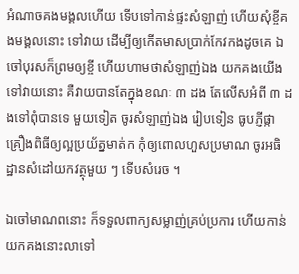អំណាចគងមង្គលហើយ ទើបទៅកាន់ផ្ទះសំឡាញ់ ហើយសុំខ្ចីគងមង្គលនោះ ទៅវាយ ដើម្បីឲ្យកើតមាសប្រាក់កែវកងដូចគេ ឯចៅបុរសក៏ព្រមឲ្យខ្ចី ហើយហាមថាសំឡាញ់ឯង យកគងយើងទៅវាយនោះ គឺវាយបានតែក្នុងខណៈ ៣ ដង តែលើសអំពី ៣ ដងទៅពុំបានទេ មួយទៀត ចូរសំឡាញ់ឯង រៀបទៀន ធូបភ្ញីផ្កា គ្រឿងពិធីឲ្យល្អប្រយ័ត្នមាត់ក កុំឲ្យពោលហួសប្រមាណ ចូរអធិដ្ឋានសំដៅយកវត្ថុមួយ ៗ ទើបសំរេច ។

ឯចៅមាណពនោះ ក៏ទទួលពាក្យសម្លាញ់គ្រប់ប្រការ ហើយកាន់យកគងនោះលាទៅ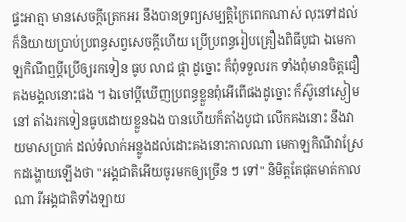ផ្ទះអាត្មា មានសេចក្ដីត្រេកអរ នឹងបានទ្រព្យសម្បត្តិក្រៃពេកណាស់ លុះទៅដល់ ក៏និយាយប្រាប់ប្រពន្ធសព្វសេចក្ដីហើយ ប្រើប្រពន្ធរៀបគ្រឿងពិធីបូជា ឯមេកាឡកិណីឮប្ដីប្រើឲ្យរកទៀន ធូប លាជ ផ្កា ដូច្នោះ ក៏ពុំទទួលរក ទាំងពុំមានចិត្តជឿគងមង្គលនោះផង ។ ឯចៅប្ដីឃើញប្រពន្ធខ្លួនពុំអើពើផងដូច្នោះ ក៏ស៊ូនៅស្ងៀមនៅ តាំងរកទៀនធូបដោយខ្លួនឯង បានហើយក៏តាំងបូជា លើកគងនោះ នឹងវាយមាសប្រាក់ ដល់ទំលាក់អន្លូងដល់ដោះគងនោះកាលណា មេកាឡកិណីវាស្រែកដង្ហោយឡើងថា "អង្គជាតិអើយចូរមកឲ្យច្រើន ៗ ទៅ" និមិត្តតែផុតមាត់កាលណា រីអង្គជាតិទាំងឡាយ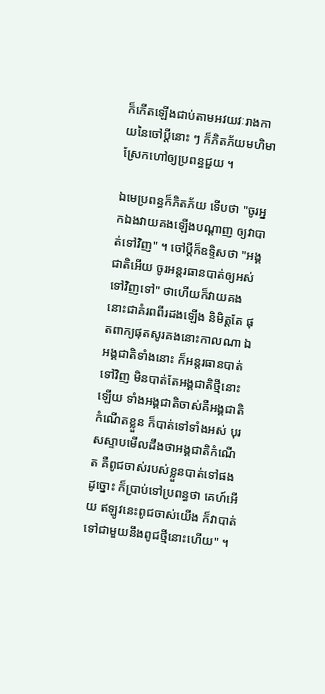ក៏កើតឡើងជាប់តាមអវយវៈរាងកាយនៃចៅប្ដីនោះ ៗ ក៏ភិតភ័យមហិមាស្រែកហៅឲ្យប្រពន្ធជួយ ។

ឯមេប្រពន្ធក៏ភិតភ័យ ទើបថា "ចូរអ្នកឯងវាយគងឡើងបណ្ដាញ ឲ្យវាបាត់ទៅវិញ" ។ ចៅប្ដីក៏ឧទ្ទិសថា "អង្គជាតិអើយ ចូរអន្តរធានបាត់ឲ្យអស់ទៅវិញទៅ" ថាហើយក៏វាយគងនោះជាគំរពពីរដងឡើង និមិត្តតែ ផុតពាក្យផុតសូរគងនោះកាលណា ឯអង្គជាតិទាំងនោះ ក៏អន្តរធានបាត់ទៅវិញ មិនបាត់តែអង្គជាតិថ្មីនោះឡើយ ទាំងអង្គជាតិចាស់គឺអង្គជាតិកំណើតខ្លួន ក៏បាត់ទៅទាំងអស់ បុរសស្ទាបមើលដឹងថាអង្គជាតិកំណើត គឺពូជចាស់របស់ខ្លួនបាត់ទៅផងដូច្នោះ ក៏ប្រាប់ទៅប្រពន្ធថា គេហ៍អើយ ឥឡូវនេះពូជចាស់យើង ក៏វាបាត់ទៅជាមួយនឹងពូជថ្មីនោះហើយ" ។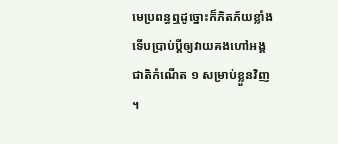មេប្រពន្ធឮដូច្នោះក៏ភិតភ័យខ្លាំង ទើបប្រាប់ប្ដីឲ្យវាយគងហៅអង្គជាតិកំណើត ១ សម្រាប់ខ្លួនវិញ ។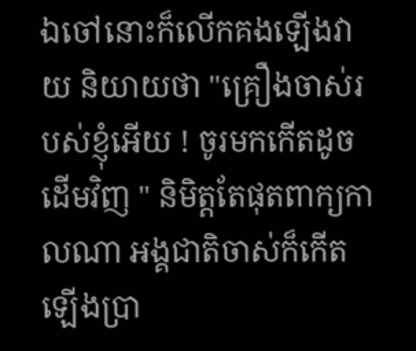ឯចៅនោះក៏លើកគងឡើងវាយ និយាយថា "គ្រឿងចាស់របស់ខ្ញុំអើយ ! ចូរមកកើតដូចដើមវិញ " និមិត្តតែផុតពាក្យកាលណា អង្គជាតិចាស់ក៏កើតឡើងប្រា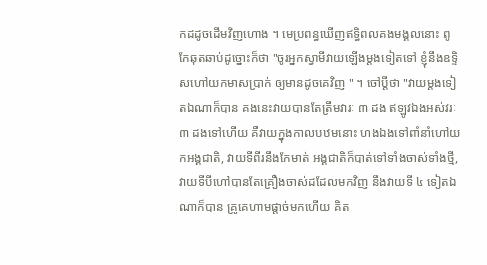កដដូចដើមវិញហោង ។ មេប្រពន្ធឃើញឥទ្ធិពលគងមង្គលនោះ ពូកែឆុតឆាប់ដូច្នោះក៏ថា "ចូរអ្នកស្វាមីវាយឡើងម្ដងទៀតទៅ ខ្ញុំនឹងឧទ្ទិសហៅយកមាសប្រាក់ ឲ្យមានដូចគេវិញ " ។ ចៅប្ដីថា "វាយម្ដងទៀតឯណាក៏បាន គងនេះវាយបានតែត្រឹមវារៈ ៣ ដង ឥឡូវឯងអស់វរៈ ៣ ដងទៅហើយ គឺវាយក្នុងកាលបឋមនោះ ហងឯងទៅពាំនាំហៅយកអង្គជាតិ, វាយទីពីរនឹងកែមាត់ អង្គជាតិក៏បាត់ទៅទាំងចាស់ទាំងថ្មី, វាយទីបីហៅបានតែគ្រឿងចាស់ដដែលមកវិញ នឹងវាយទី ៤ ទៀតឯណាក៏បាន គ្រូគេហាមផ្ដាច់មកហើយ គិត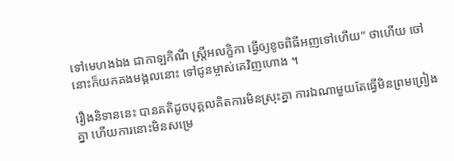ទៅមេហងឯង ជាកាឡកិណី ស្ត្រីអលក្ខិកា ធ្វើឲ្យខូចពិធីអញទៅហើយ" ថាហើយ ចៅនោះក៏យកគងមង្គលនោះ ទៅជូនម្ចាស់គេវិញហោង ។

រឿងនិទាននេះ បានគតិដូចបុគ្គលគិតការមិនស្រុះគ្នា ការឯណាមួយតែធ្វើមិនព្រមព្រៀងគ្នា ហើយការនោះមិនសម្រេ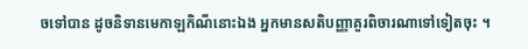ចទៅបាន ដូចនិទានមេកាឡកិណីនោះឯង អ្នកមានសតិបញ្ញាគួរពិចារណាទៅទៀតចុះ ។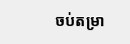ចប់តម្រា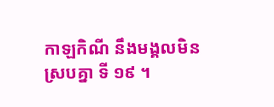កាឡកិណី នឹងមង្គលមិនស្របគ្នា ទី ១៩ ។